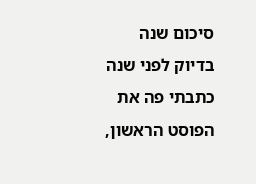סיכום שנה
בדיוק לפני שנה כתבתי פה את הפוסט הראשון,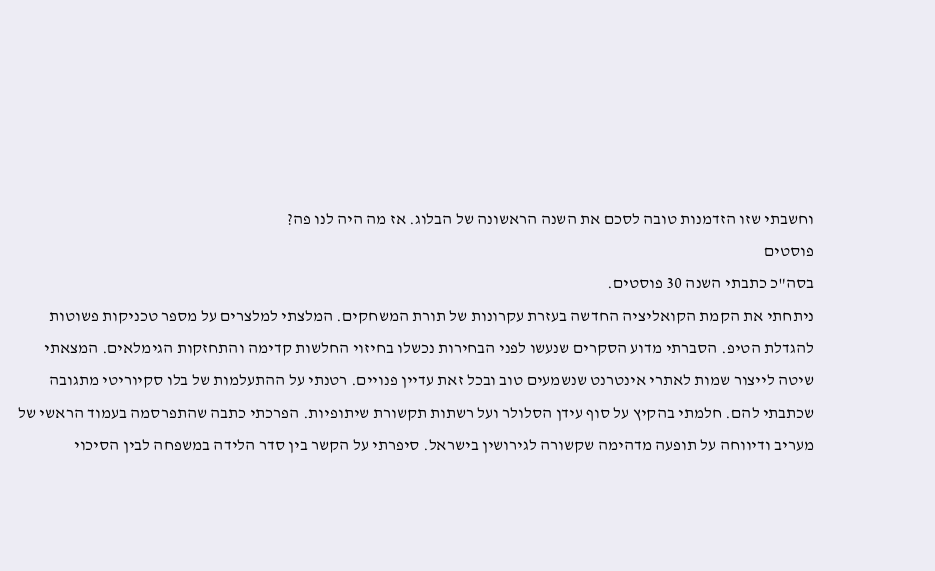וחשבתי שזו הזדמנות טובה לסכם את השנה הראשונה של הבלוג. אז מה היה לנו פה?
פוסטים
בסה"כ כתבתי השנה 30 פוסטים.
ניתחתי את הקמת הקואליציה החדשה בעזרת עקרונות של תורת המשחקים. המלצתי למלצרים על מספר טכניקות פשוטות להגדלת הטיפ. הסברתי מדוע הסקרים שנעשו לפני הבחירות נכשלו בחיזוי החלשות קדימה והתחזקות הגימלאים. המצאתי שיטה לייצור שמות לאתרי אינטרנט שנשמעים טוב ובכל זאת עדיין פנויים. רטנתי על ההתעלמות של בלו סקיוריטי מתגובה שכתבתי להם. חלמתי בהקיץ על סוף עידן הסלולר ועל רשתות תקשורת שיתופיות. הפרכתי כתבה שהתפרסמה בעמוד הראשי של מעריב ודיווחה על תופעה מדהימה שקשורה לגירושין בישראל. סיפרתי על הקשר בין סדר הלידה במשפחה לבין הסיכוי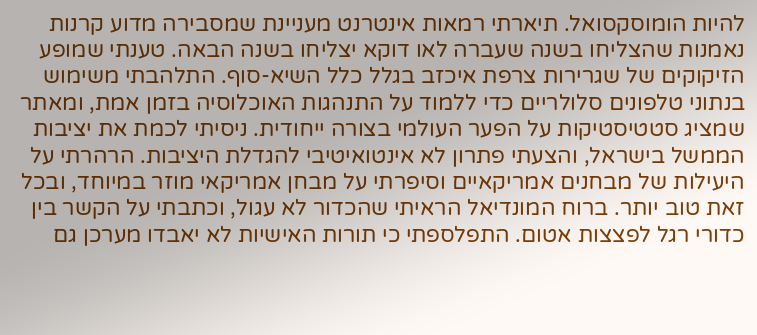להיות הומוסקסואל. תיארתי רמאות אינטרנט מעניינת שמסבירה מדוע קרנות נאמנות שהצליחו בשנה שעברה לאו דוקא יצליחו בשנה הבאה. טענתי שמופע הזיקוקים של שגרירות צרפת איכזב בגלל כלל השיא-סוף. התלהבתי משימוש בנתוני טלפונים סלולריים כדי ללמוד על התנהגות האוכלוסיה בזמן אמת, ומאתר שמציג סטטיסטיקות על הפער העולמי בצורה ייחודית. ניסיתי לכמת את יציבות הממשל בישראל, והצעתי פתרון לא אינטואיטיבי להגדלת היציבות. הרהרתי על היעילות של מבחנים אמריקאיים וסיפרתי על מבחן אמריקאי מוזר במיוחד, ובכל זאת טוב יותר. ברוח המונדיאל הראיתי שהכדור לא עגול, וכתבתי על הקשר בין כדורי רגל לפצצות אטום. התפלספתי כי תורות האישיות לא יאבדו מערכן גם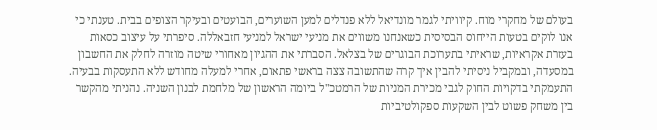בעולם של מחקרי מוח. קיוויתי לגמר מונדיאל ללא פנדלים למען השוערים, הבועטים ובעיקר הצופים בבית. טענתי כי אנו לוקים בטעות הייחוס הבסיסית כשאנחנו משווים את מניעי ישראל למניעי חזבאללה. סיפרתי על עיצוב כסאות בעזרת אקראיות, שראיתי בתערוכת הבוגרים של בצלאל. הסברתי את ההגיון מאחורי שיטה מוזרה לחלק את החשבון במסעדה, ובמקביל ניסיתי להבין איך קרה שהתשובה צצה בראשי פתאום, אחרי למעלה מחודש ללא התעסקות בבעיה. התעמקתי בדקויות החוק לגבי מכירת המניות של הרמטכ"ל ביומה הראשון של מלחמת לבנון השניה. נהניתי מהקשר בין משחק פשוט לבין השקעות ספקולטיביות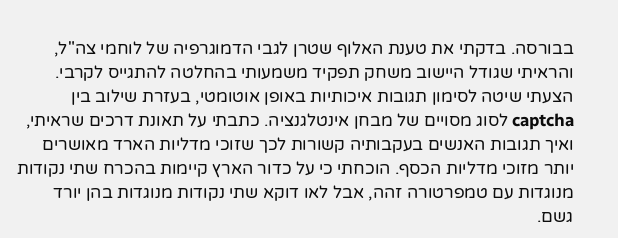בבורסה. בדקתי את טענת האלוף שטרן לגבי הדמוגרפיה של לוחמי צה"ל, והראיתי שגודל היישוב משחק תפקיד משמעותי בהחלטה להתגייס לקרבי. הצעתי שיטה לסימון תגובות איכותיות באופן אוטומטי, בעזרת שילוב בין captcha לסוג מסויים של מבחן אינטלגנציה. כתבתי על תאונת דרכים שראיתי, ואיך תגובות האנשים בעקבותיה קשורות לכך שזוכי מדליות הארד מאושרים יותר מזוכי מדליות הכסף. הוכחתי כי על כדור הארץ קיימות בהכרח שתי נקודות מנוגדות עם טמפרטורה זהה, אבל לאו דוקא שתי נקודות מנוגדות בהן יורד גשם.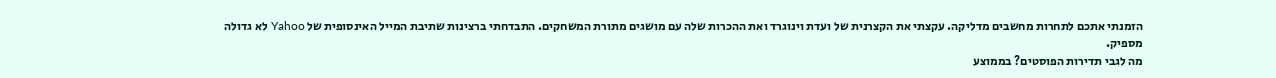הזמנתי אתכם לתחרות מחשבים מדליקה. עקצתי את הקצרנית של ועדת וינוגרד ואת ההכרות שלה עם מושגים מתורת המשחקים. התבדחתי ברצינות שתיבת המייל האינסופית של Yahoo לא גדולה מספיק.
מה לגבי תדירות הפוסטים? בממוצע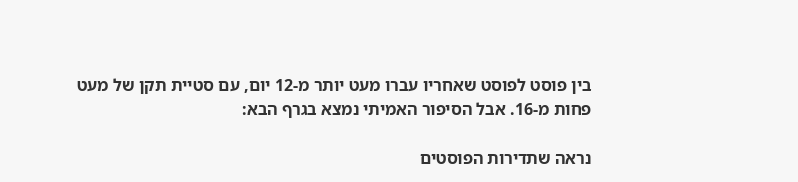בין פוסט לפוסט שאחריו עברו מעט יותר מ-12 יום, עם סטיית תקן של מעט פחות מ-16. אבל הסיפור האמיתי נמצא בגרף הבא:

נראה שתדירות הפוסטים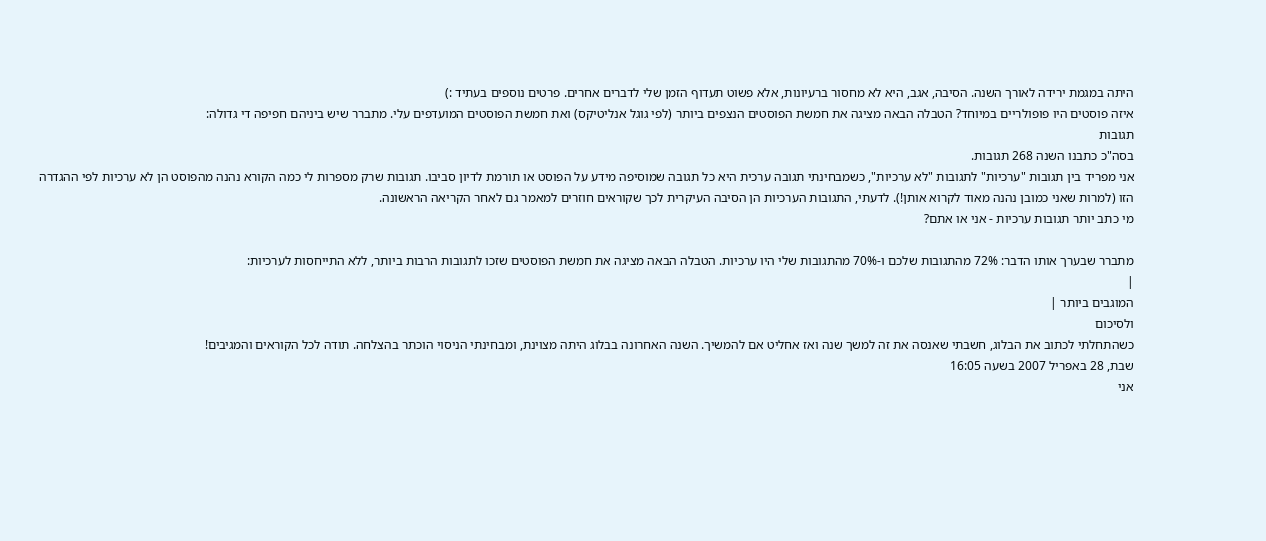היתה במגמת ירידה לאורך השנה. הסיבה, אגב, היא לא מחסור ברעיונות, אלא פשוט תעדוף הזמן שלי לדברים אחרים. פרטים נוספים בעתיד :)
איזה פוסטים היו פופולריים במיוחד? הטבלה הבאה מציגה את חמשת הפוסטים הנצפים ביותר (לפי גוגל אנליטיקס) ואת חמשת הפוסטים המועדפים עלי. מתברר שיש ביניהם חפיפה די גדולה:
תגובות
בסה"כ כתבנו השנה 268 תגובות.
אני מפריד בין תגובות "ערכיות" לתגובות "לא ערכיות", כשמבחינתי תגובה ערכית היא כל תגובה שמוסיפה מידע על הפוסט או תורמת לדיון סביבו. תגובות שרק מספרות לי כמה הקורא נהנה מהפוסט הן לא ערכיות לפי ההגדרה הזו (למרות שאני כמובן נהנה מאוד לקרוא אותן!). לדעתי, התגובות הערכיות הן הסיבה העיקרית לכך שקוראים חוזרים למאמר גם לאחר הקריאה הראשונה.
מי כתב יותר תגובות ערכיות - אני או אתם?

מתברר שבערך אותו הדבר: 72% מהתגובות שלכם ו-70% מהתגובות שלי היו ערכיות. הטבלה הבאה מציגה את חמשת הפוסטים שזכו לתגובות הרבות ביותר, ללא התייחסות לערכיות:
|
המוגבים ביותר |
ולסיכום
כשהתחלתי לכתוב את הבלוג, חשבתי שאנסה את זה למשך שנה ואז אחליט אם להמשיך. השנה האחרונה בבלוג היתה מצוינת, ומבחינתי הניסוי הוכתר בהצלחה. תודה לכל הקוראים והמגיבים!
שבת, 28 באפריל 2007 בשעה 16:05
אני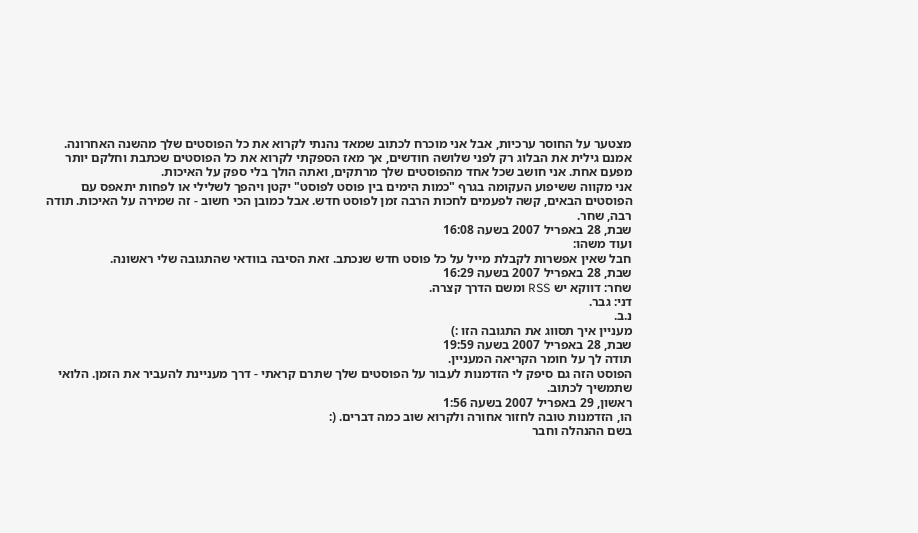מצטער על החוסר ערכיות, אבל אני מוכרח לכתוב שמאד נהנתי לקרוא את כל הפוסטים שלך מהשנה האחרונה. אמנם גילית את הבלוג רק לפני שלושה חודשים, אך מאז הספקתי לקרוא את כל הפוסטים שכתבת וחלקם יותר מפעם אחת. אני חושב שכל אחד מהפוסטים שלך מרתקים, ואתה הולך בלי ספק על האיכות.
אני מקווה ששיפוע העקומה בגרף "כמות הימים בין פוסט לפוסט" יקטן ויהפך לשלילי או לפחות יתאפס עם הפוסטים הבאים, קשה לפעמים לחכות הרבה זמן לפוסט חדש. אבל כמובן הכי חשוב - זה שמירה על האיכות. תודה רבה, שחר.
שבת, 28 באפריל 2007 בשעה 16:08
ועוד משהו:
חבל שאין אפשרות לקבלת מייל על כל פוסט חדש שנכתב. זאת הסיבה בוודאי שהתגובה שלי ראשונה.
שבת, 28 באפריל 2007 בשעה 16:29
שחר: דווקא יש RSS ומשם הדרך קצרה.
דני: גבר.
נ.ב.
מעניין איך תסווג את התגובה הזו :)
שבת, 28 באפריל 2007 בשעה 19:59
תודה לך על חומר הקריאה המעניין.
הפוסט הזה גם סיפק לי הזדמנות לעבור על הפוסטים שלך שתרם קראתי - דרך מעניינת להעביר את הזמן. הלואי שתמשיך לכתוב.
ראשון, 29 באפריל 2007 בשעה 1:56
הו, הזדמנות טובה לחזור אחורה ולקרוא שוב כמה דברים. (:
בשם ההנהלה וחבר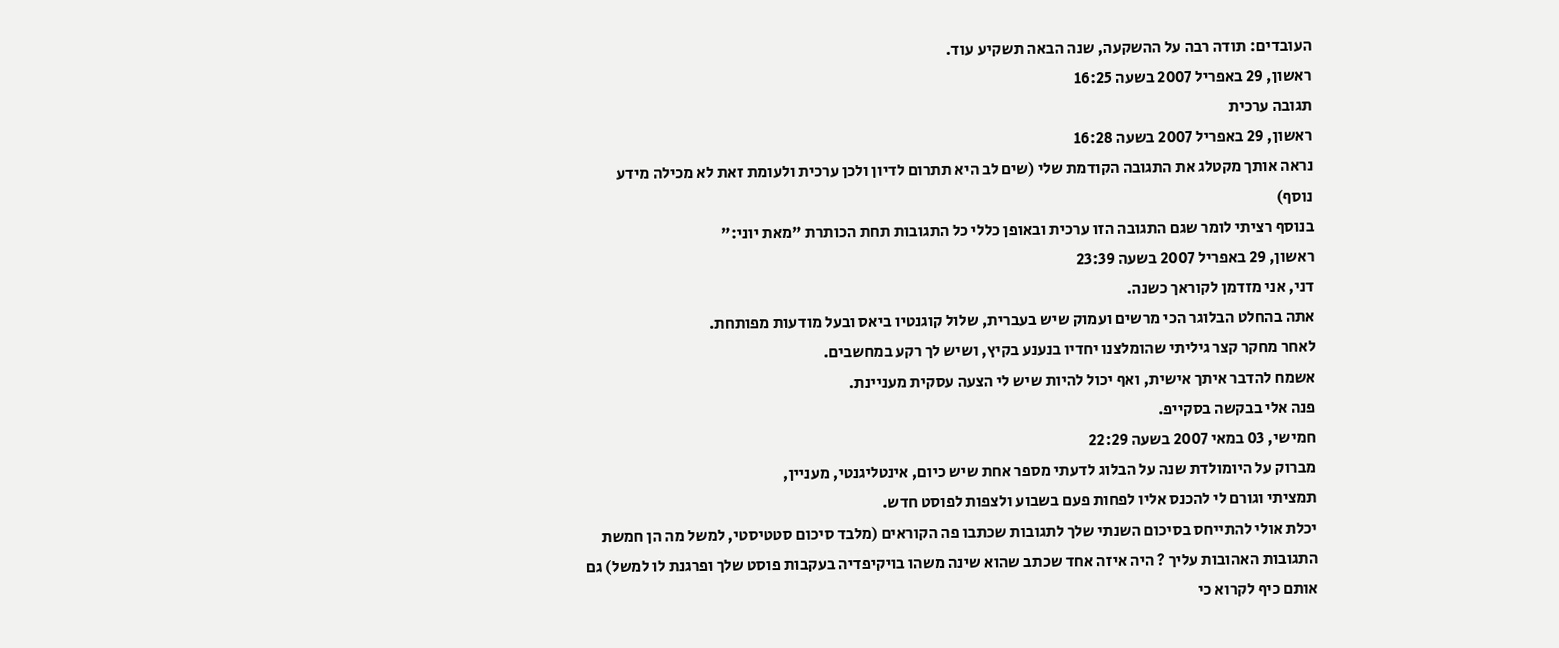העובדים: תודה רבה על ההשקעה, שנה הבאה תשקיע עוד.
ראשון, 29 באפריל 2007 בשעה 16:25
תגובה ערכית
ראשון, 29 באפריל 2007 בשעה 16:28
נראה אותך מקטלג את התגובה הקודמת שלי (שים לב היא תתרום לדיון ולכן ערכית ולעומת זאת לא מכילה מידע נוסף)
בנוסף רציתי לומר שגם התגובה הזו ערכית ובאופן כללי כל התגובות תחת הכותרת "מאת יוני:"
ראשון, 29 באפריל 2007 בשעה 23:39
דני, אני מזדמן לקוראך כשנה.
אתה בהחלט הבלוגר הכי מרשים ועמוק שיש בעברית, שלול קוגנטיו ביאס ובעל מודעות מפותחת.
לאחר מחקר קצר גיליתי שהומלצנו יחדיו בנענע בקיץ, ושיש לך רקע במחשבים.
אשמח להדבר איתך אישית, ואף יכול להיות שיש לי הצעה עסקית מעניינת.
פנה אלי בבקשה בסקייפ.
חמישי, 03 במאי 2007 בשעה 22:29
מברוק על היומולדת שנה על הבלוג לדעתי מספר אחת שיש כיום, אינטליגנטי, מעניין,
תמציתי וגורם לי להכנס אליו לפחות פעם בשבוע ולצפות לפוסט חדש.
יכלת אולי להתייחס בסיכום השנתי שלך לתגובות שכתבו פה הקוראים (מלבד סיכום סטטיסטי, למשל מה הן חמשת התגובות האהובות עליך ? היה איזה אחד שכתב שהוא שינה משהו בויקיפדיה בעקבות פוסט שלך ופרגנת לו למשל) גם אותם כיף לקרוא כי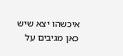איכשהו יצא שיש כאן מגיבים על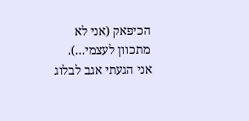הכיפאק (אני לא מתכוון לעצמי…).
אני הגעתי אגב לבלוג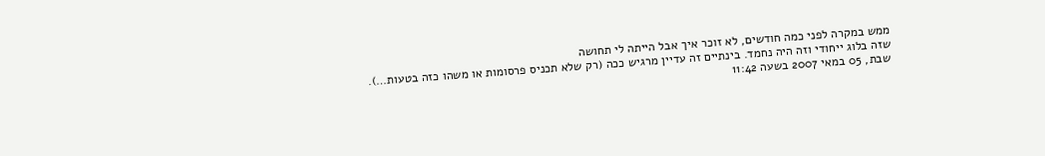ממש במקרה לפני כמה חודשים, לא זוכר איך אבל הייתה לי תחושה
שזה בלוג ייחודי וזה היה נחמד. בינתיים זה עדיין מרגיש ככה (רק שלא תכניס פרסומות או משהו כזה בטעות…).
שבת, 05 במאי 2007 בשעה 11:42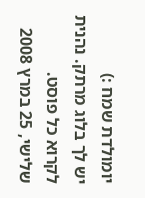יומולדת שמח :)
יש לך בלוג מרתק. נהנית לקרוא כל פוסט.
שלישי, 25 במרץ 2008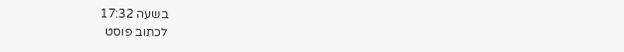בשעה 17:32
לכתוב פוסט